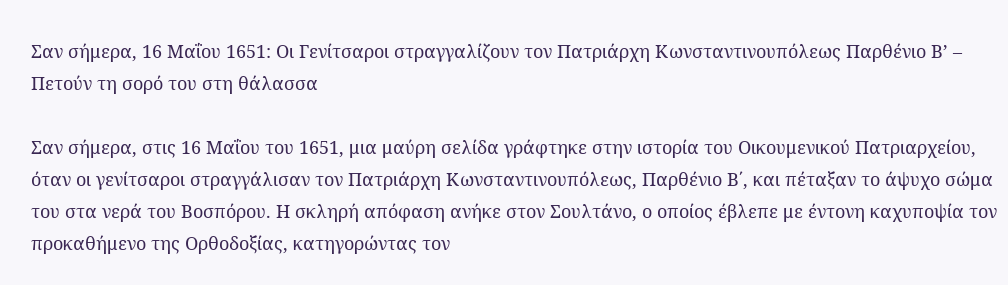Σαν σήμερα, 16 Μαΐου 1651: Οι Γενίτσαροι στραγγαλίζουν τον Πατριάρχη Κωνσταντινουπόλεως Παρθένιο Β’ – Πετούν τη σορό του στη θάλασσα

Σαν σήμερα, στις 16 Μαΐου του 1651, μια μαύρη σελίδα γράφτηκε στην ιστορία του Οικουμενικού Πατριαρχείου, όταν οι γενίτσαροι στραγγάλισαν τον Πατριάρχη Κωνσταντινουπόλεως, Παρθένιο Β΄, και πέταξαν το άψυχο σώμα του στα νερά του Βοσπόρου. Η σκληρή απόφαση ανήκε στον Σουλτάνο, ο οποίος έβλεπε με έντονη καχυποψία τον προκαθήμενο της Ορθοδοξίας, κατηγορώντας τον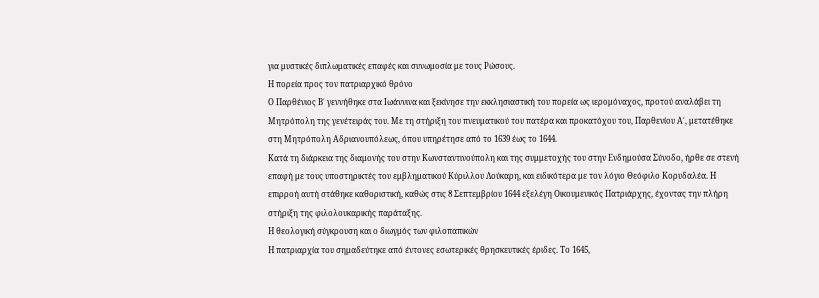για μυστικές διπλωματικές επαφές και συνωμοσία με τους Ρώσους.
Η πορεία προς τον πατριαρχικό θρόνο
Ο Παρθένιος Β΄ γεννήθηκε στα Ιωάννινα και ξεκίνησε την εκκλησιαστική του πορεία ως ιερομόναχος, προτού αναλάβει τη Μητρόπολη της γενέτειράς του. Με τη στήριξη του πνευματικού του πατέρα και προκατόχου του, Παρθενίου Α΄, μετατέθηκε στη Μητρόπολη Αδριανουπόλεως, όπου υπηρέτησε από το 1639 έως το 1644.
Κατά τη διάρκεια της διαμονής του στην Κωνσταντινούπολη και της συμμετοχής του στην Ενδημούσα Σύνοδο, ήρθε σε στενή επαφή με τους υποστηρικτές του εμβληματικού Κύριλλου Λούκαρη, και ειδικότερα με τον λόγιο Θεόφιλο Κορυδαλέα. Η επιρροή αυτή στάθηκε καθοριστική, καθώς στις 8 Σεπτεμβρίου 1644 εξελέγη Οικουμενικός Πατριάρχης, έχοντας την πλήρη στήριξη της φιλολουκαρικής παράταξης.
Η θεολογική σύγκρουση και ο διωγμός των φιλοπαπικών
Η πατριαρχία του σημαδεύτηκε από έντονες εσωτερικές θρησκευτικές έριδες. Το 1645,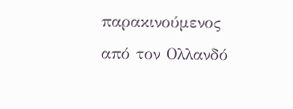παρακινούμενος από τον Ολλανδό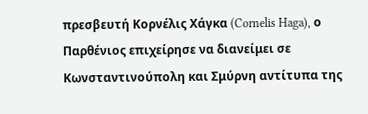πρεσβευτή Κορνέλις Χάγκα (Cornelis Haga), ο Παρθένιος επιχείρησε να διανείμει σε Κωνσταντινούπολη και Σμύρνη αντίτυπα της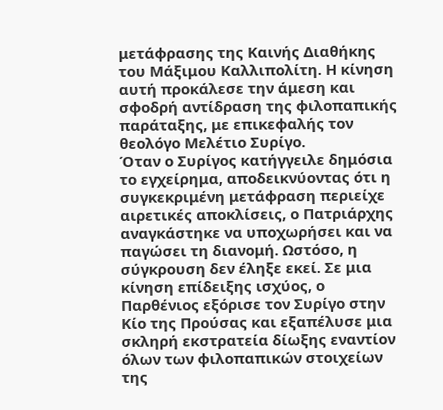μετάφρασης της Καινής Διαθήκης του Μάξιμου Καλλιπολίτη. Η κίνηση αυτή προκάλεσε την άμεση και σφοδρή αντίδραση της φιλοπαπικής παράταξης, με επικεφαλής τον θεολόγο Μελέτιο Συρίγο.
Όταν ο Συρίγος κατήγγειλε δημόσια το εγχείρημα, αποδεικνύοντας ότι η συγκεκριμένη μετάφραση περιείχε αιρετικές αποκλίσεις, ο Πατριάρχης αναγκάστηκε να υποχωρήσει και να παγώσει τη διανομή. Ωστόσο, η σύγκρουση δεν έληξε εκεί. Σε μια κίνηση επίδειξης ισχύος, ο Παρθένιος εξόρισε τον Συρίγο στην Κίο της Προύσας και εξαπέλυσε μια σκληρή εκστρατεία δίωξης εναντίον όλων των φιλοπαπικών στοιχείων της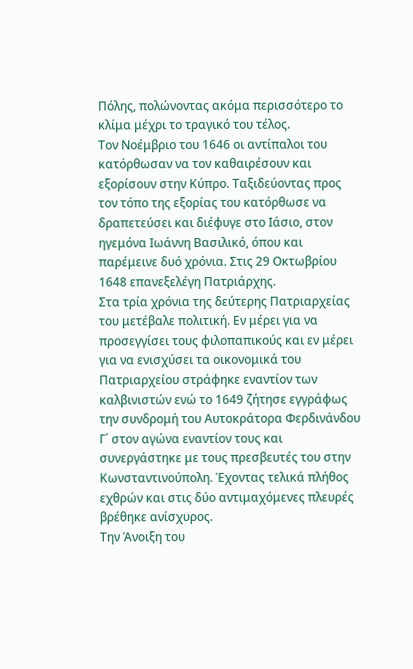Πόλης, πολώνοντας ακόμα περισσότερο το κλίμα μέχρι το τραγικό του τέλος.
Τον Νοέμβριο του 1646 οι αντίπαλοι του κατόρθωσαν να τον καθαιρέσουν και εξορίσουν στην Κύπρο. Ταξιδεύοντας προς τον τόπο της εξορίας του κατόρθωσε να δραπετεύσει και διέφυγε στο Ιάσιο, στον ηγεμόνα Ιωάννη Βασιλικό, όπου και παρέμεινε δυό χρόνια. Στις 29 Οκτωβρίου 1648 επανεξελέγη Πατριάρχης.
Στα τρία χρόνια της δεύτερης Πατριαρχείας του μετέβαλε πολιτική. Εν μέρει για να προσεγγίσει τους φιλοπαπικούς και εν μέρει για να ενισχύσει τα οικονομικά του Πατριαρχείου στράφηκε εναντίον των καλβινιστών ενώ το 1649 ζήτησε εγγράφως την συνδρομή του Αυτοκράτορα Φερδινάνδου Γ΄ στον αγώνα εναντίον τους και συνεργάστηκε με τους πρεσβευτές του στην Κωνσταντινούπολη. Έχοντας τελικά πλήθος εχθρών και στις δύο αντιμαχόμενες πλευρές βρέθηκε ανίσχυρος.
Την Άνοιξη του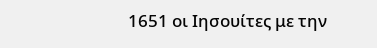1651 οι Ιησουίτες με την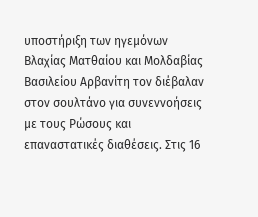υποστήριξη των ηγεμόνων Βλαχίας Ματθαίου και Μολδαβίας Βασιλείου Αρβανίτη τον διέβαλαν στον σουλτάνο για συνεννοήσεις με τους Ρώσους και επαναστατικές διαθέσεις. Στις 16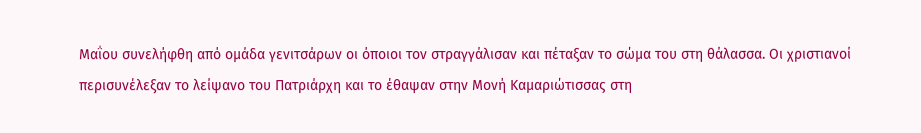Μαΐου συνελήφθη από ομάδα γενιτσάρων οι όποιοι τον στραγγάλισαν και πέταξαν το σώμα του στη θάλασσα. Οι χριστιανοί περισυνέλεξαν το λείψανο του Πατριάρχη και το έθαψαν στην Μονή Καμαριώτισσας στη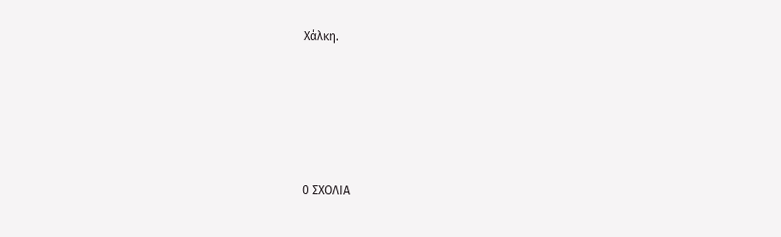Χάλκη.






0 ΣΧΟΛΙΑ